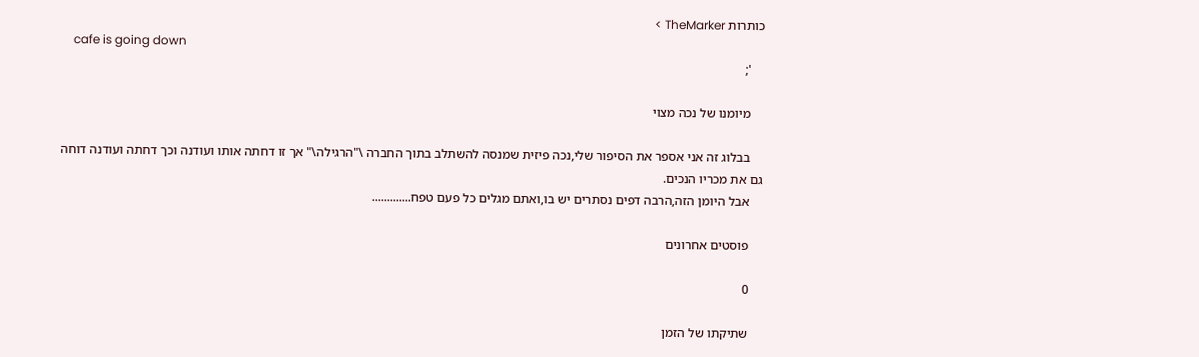כותרות TheMarker >
    cafe is going down
    ';

    מיומנו של נכה מצוי

    בבלוג זה אני אספר את הסיפור שלי,נכה פיזית שמנסה להשתלב בתוך החברה \"הרגילה\" אך זו דחתה אותו ועודנה וכך דחתה ועודנה דוחה גם את מכריו הנכים.
    אבל היומן הזה,הרבה דפים נסתרים יש בו,ואתם מגלים כל פעם טפח.............

    פוסטים אחרונים

    0

    שתיקתו של הזמן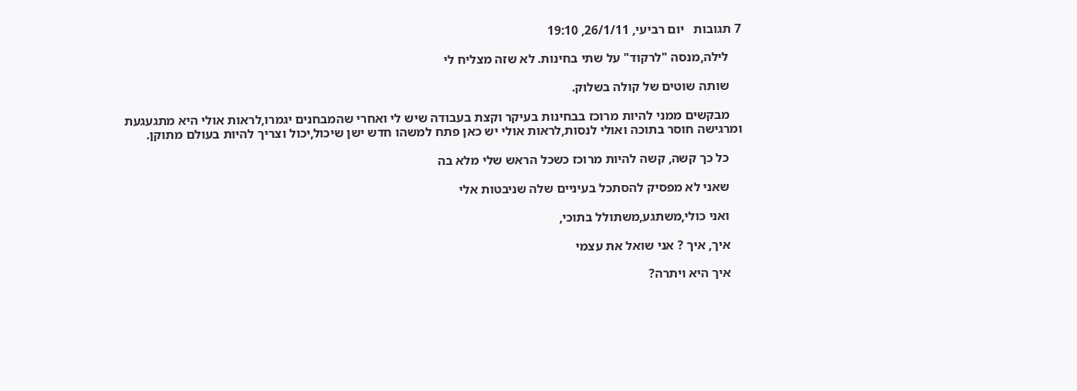7 תגובות   יום רביעי, 26/1/11, 19:10

    לילה,מנסה "לרקוד" על שתי בחינות. לא שזה מצליח לי

    שותה שוטים של קולה בשלוק.

    מבקשים ממני להיות מרוכז בבחינות בעיקר וקצת בעבודה שיש לי ואחרי שהמבחנים יגמרו,לראות אולי היא מתגעגעת ומרגישה חוסר בתוכה ואולי לנסות,לראות אולי יש כאן פתח למשהו חדש ישן שיכול,יכול וצריך להיות בעולם מתוקן.

    כל כך קשה, קשה להיות מרוכז כשכל הראש שלי מלא בה

    שאני לא מפסיק להסתכל בעיניים שלה שניבטות אלי

    ואני כולי,משתגע,משתולל בתוכי,

    איך, איך ? אני שואל את עצמי

    איך היא ויתרה?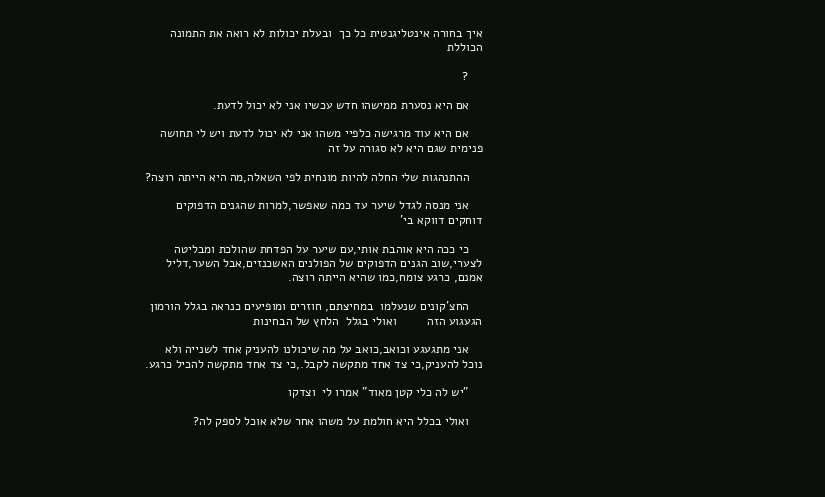איך בחורה אינטליגנטית כל כך  ובעלת יכולות לא רואה את התמונה הכוללת

    ?

    אם היא נסערת ממישהו חדש עכשיו אני לא יכול לדעת.

    אם היא עוד מרגישה כלפיי משהו אני לא יכול לדעת ויש לי תחושה פנימית שגם היא לא סגורה על זה

    ההתנהגות שלי החלה להיות מונחית לפי השאלה,מה היא הייתה רוצה?

    אני מנסה לגדל שיער עד כמה שאפשר,למרות שהגנים הדפוקים דוחקים דווקא בי'

    כי ככה היא אוהבת אותי,עם שיער על הפדחת שהולכת ומבליטה לצערי,שוב הגנים הדפוקים של הפולנים האשכנזים,אבל השער,דליל אמנם, כרגע צומח,כמו שהיא הייתה רוצה.

    החצ'קונים שנעלמו  במחיצתם, חוזרים ומופיעים כנראה בגלל הורמון הגעגוע הזה         ואולי בגלל  הלחץ של הבחינות

    אני מתגעגע וכואב,כואב על מה שיכולנו להעניק אחד לשנייה ולא נוכל להעניק,כי צד אחד מתקשה לקבל.,כי צד אחד מתקשה להכיל כרגע.

    "יש לה כלי קטן מאוד" אמרו לי  וצדקו

    ואולי בכלל היא חולמת על משהו אחר שלא אוכל לספק לה?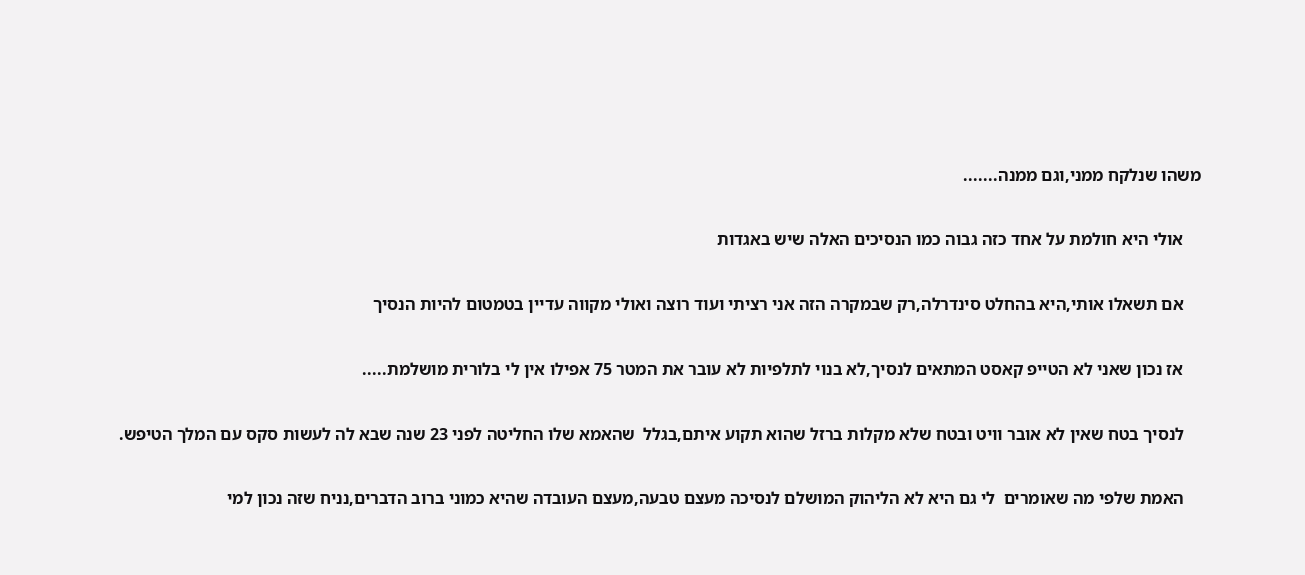משהו שנלקח ממני,וגם ממנה.......

    אולי היא חולמת על אחד כזה גבוה כמו הנסיכים האלה שיש באגדות

    אם תשאלו אותי,היא בהחלט סינדרלה,רק שבמקרה הזה אני רציתי ועוד רוצה ואולי מקווה עדיין בטמטום להיות הנסיך

    אז נכון שאני לא הטייפ קאסט המתאים לנסיך,לא בנוי לתלפיות לא עובר את המטר 75 אפילו אין לי בלורית מושלמת.....

    לנסיך בטח שאין לא אובר וויט ובטח שלא מקלות ברזל שהוא תקוע איתם,בגלל  שהאמא שלו החליטה לפני 23 שנה שבא לה לעשות סקס עם המלך הטיפש.

    האמת שלפי מה שאומרים  לי גם היא לא הליהוק המושלם לנסיכה מעצם טבעה,מעצם העובדה שהיא כמוני ברוב הדברים,נניח שזה נכון למי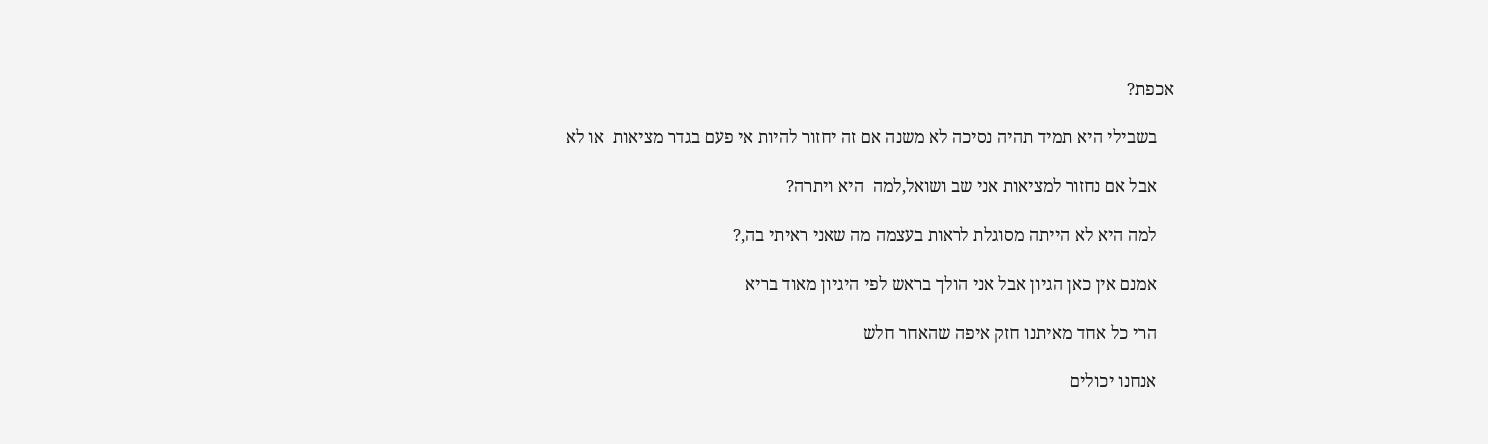אכפת?

    בשבילי היא תמיד תהיה נסיכה לא משנה אם זה יחזור להיות אי פעם בגדר מציאות  או לא

    אבל אם נחזור למציאות אני שב ושואל,למה  היא ויתרה?

    למה היא לא הייתה מסוגלת לראות בעצמה מה שאני ראיתי בה,?

    אמנם אין כאן הגיון אבל אני הולך בראש לפי היגיון מאוד בריא

    הרי כל אחד מאיתנו חזק איפה שהאחר חלש

    אנחנו יכולים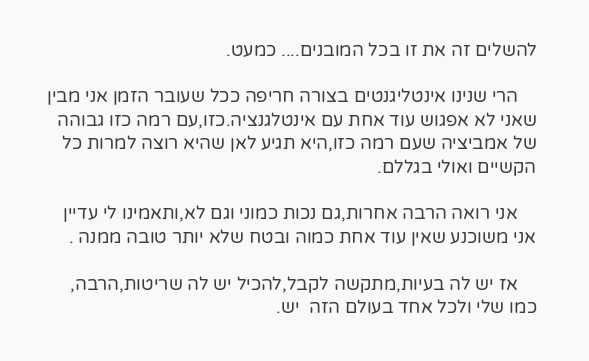להשלים זה את זו בכל המובנים.... כמעט.

    הרי שנינו אינטליגנטים בצורה חריפה ככל שעובר הזמן אני מבין שאני לא אפגוש עוד אחת עם אינטלגנציה.כזו,עם רמה כזו גבוהה של אמביציה שעם רמה כזו,היא תגיע לאן שהיא רוצה למרות כל הקשיים ואולי בגללם.

    אני רואה הרבה אחרות,גם נכות כמוני וגם לא,ותאמינו לי עדיין אני משוכנע שאין עוד אחת כמוה ובטח שלא יותר טובה ממנה .

    אז יש לה בעיות,מתקשה לקבל,להכיל יש לה שריטות,הרבה, כמו שלי ולכל אחד בעולם הזה  יש.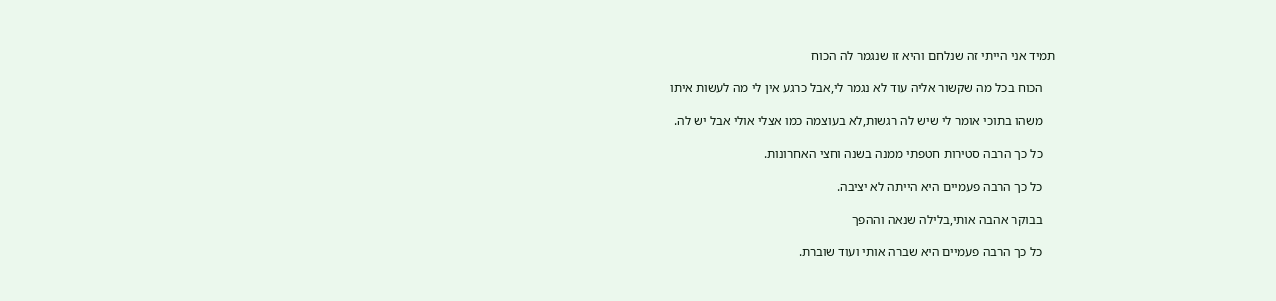תמיד אני הייתי זה שנלחם והיא זו שנגמר לה הכוח

    הכוח בכל מה שקשור אליה עוד לא נגמר לי,אבל כרגע אין לי מה לעשות איתו

    משהו בתוכי אומר לי שיש לה רגשות,לא בעוצמה כמו אצלי אולי אבל יש לה.

    כל כך הרבה סטירות חטפתי ממנה בשנה וחצי האחרונות.

    כל כך הרבה פעמיים היא הייתה לא יציבה.

    בבוקר אהבה אותי,בלילה שנאה וההפך

    כל כך הרבה פעמיים היא שברה אותי ועוד שוברת.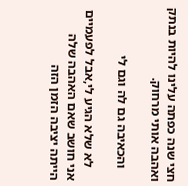חצי שנה כפתה עלינו להיות בנתק ואהבה אותי מרחוק.

    והכאיבה גם לה וגם לי

    לא שלא הגיע לי,אבל לפעמיים אני חושב שאם האהבה שלה הייתה יציבה הזמן הזה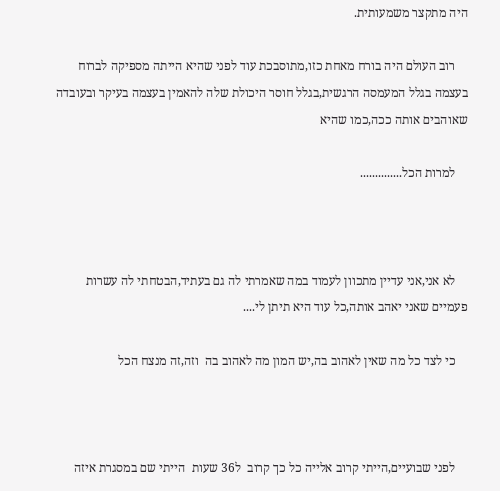היה מתקצר משמעותית.

    רוב העולם היה בורח מאחת כזו,מתוסבכת עוד לפני שהיא הייתה מספיקה לברוח בעצמה בגלל המעמסה הרגשית,בגלל חוסר היכולת שלה להאמין בעצמה בעיקר ובעובדה שאוהבים אותה ככה,כמו שהיא

    למרות הכל..............



    לא אני,אני עדיין מתכוון לעמוד במה שאמרתי לה גם בעתיד,הבטחתי לה עשרות פעמיים שאני יאהב אותה,כל עוד היא תיתן לי....

    כי לצד כל מה שאין לאהוב בה,יש המון מה לאהוב בה  וזה,זה מנצח הכל



    לפני שבועיים,הייתי קרוב אלייה כל כך קרוב  ל36 שעות  הייתי שם במסגרת איזה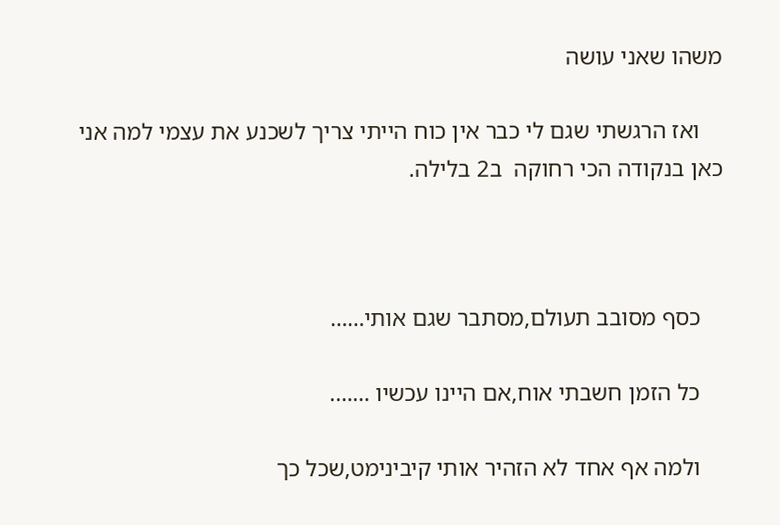משהו שאני עושה

    ואז הרגשתי שגם לי כבר אין כוח הייתי צריך לשכנע את עצמי למה אני כאן בנקודה הכי רחוקה  ב2 בלילה.



    כסף מסובב תעולם,מסתבר שגם אותי……

    כל הזמן חשבתי אוח,אם היינו עכשיו …….

    ולמה אף אחד לא הזהיר אותי קיבינימט,שכל כך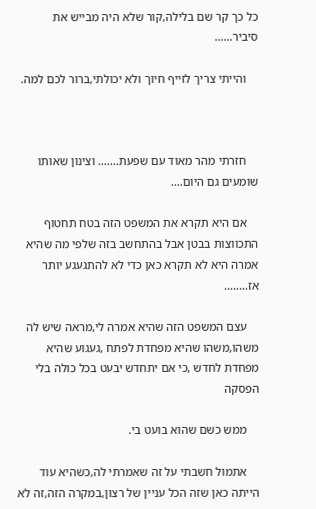כל כך קר שם בלילה,קור שלא היה מבייש את סיביר……

    והייתי צריך לזייף חיוך ולא יכולתי,ברור לכם למה.



    חזרתי מהר מאוד עם שפעת……. וצינון שאותו שומעים גם היום….

    אם היא תקרא את המשפט הזה בטח תחטוף התכווצות בבטן אבל בהתחשב בזה שלפי מה שהיא אמרה היא לא תקרא כאן כדי לא להתגעגע יותר אז……..

    עצם המשפט הזה שהיא אמרה לי,מראה שיש לה משהו,משהו שהיא מפחדת לפתח ,געגוע שהיא  מפחדת לחדש ,כי אם יתחדש יבעט בכל כולה בלי הפסקה

    ממש כשם שהוא בועט בי.

    אתמול חשבתי על זה שאמרתי לה,כשהיא עוד הייתה כאן שזה הכל עניין של רצון,במקרה הזה,זה לא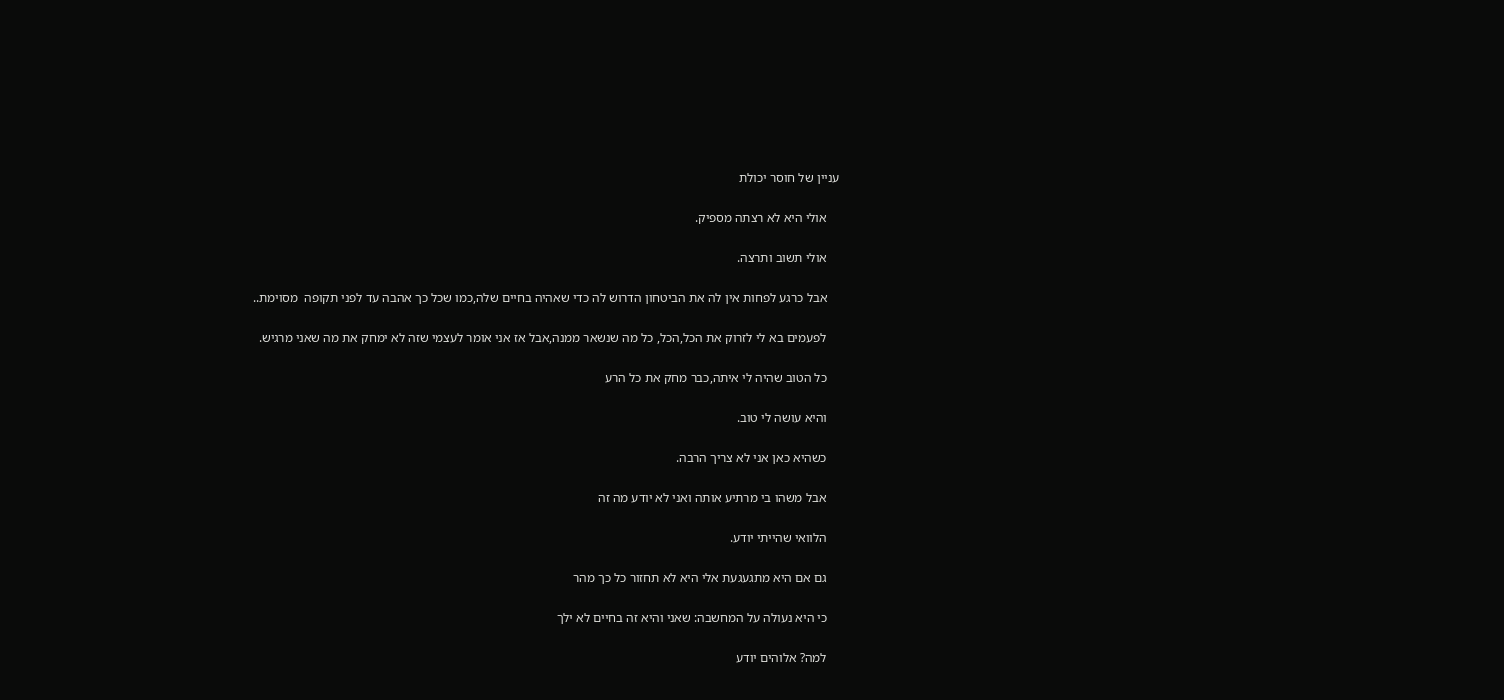עניין של חוסר יכולת

    אולי היא לא רצתה מספיק.

    אולי תשוב ותרצה.

    אבל כרגע לפחות אין לה את הביטחון הדרוש לה כדי שאהיה בחיים שלה,כמו שכל כך אהבה עד לפני תקופה  מסוימת..

    לפעמים בא לי לזרוק את הכל,הכל, כל מה שנשאר ממנה,אבל אז אני אומר לעצמי שזה לא ימחק את מה שאני מרגיש.

    כל הטוב שהיה לי איתה,כבר מחק את כל הרע

    והיא עושה לי טוב.

    כשהיא כאן אני לא צריך הרבה.

    אבל משהו בי מרתיע אותה ואני לא יודע מה זה

    הלוואי שהייתי יודע.

    גם אם היא מתגעגעת אלי היא לא תחזור כל כך מהר

    כי היא נעולה על המחשבה: שאני והיא זה בחיים לא ילך

    למה? אלוהים יודע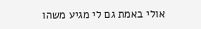אולי באמת גם לי מגיע משהו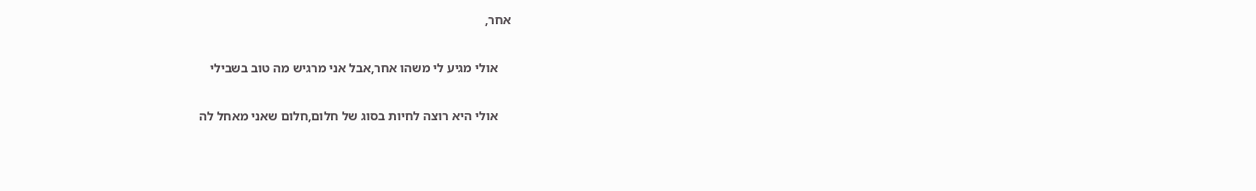אחר,

    אולי מגיע לי משהו אחר,אבל אני מרגיש מה טוב בשבילי

    אולי היא רוצה לחיות בסוג של חלום,חלום שאני מאחל לה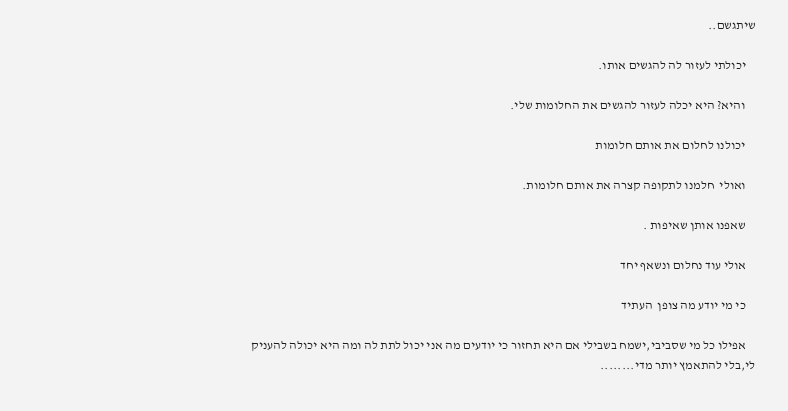שיתגשם..

    יכולתי לעזור לה להגשים אותו.

    והיא? היא יכלה לעזור להגשים את החלומות שלי.

    יכולנו לחלום את אותם חלומות

    ואולי  חלמנו לתקופה קצרה את אותם חלומות.

    שאפנו אותן שאיפות .

    אולי עוד נחלום ונשאף יחד

    כי מי יודע מה צופן  העתיד

    אפילו כל מי שסביבי,ישמח בשבילי אם היא תחזור כי יודעים מה אני יכול לתת לה ומה היא יכולה להעניק לי,בלי להתאמץ יותר מדי........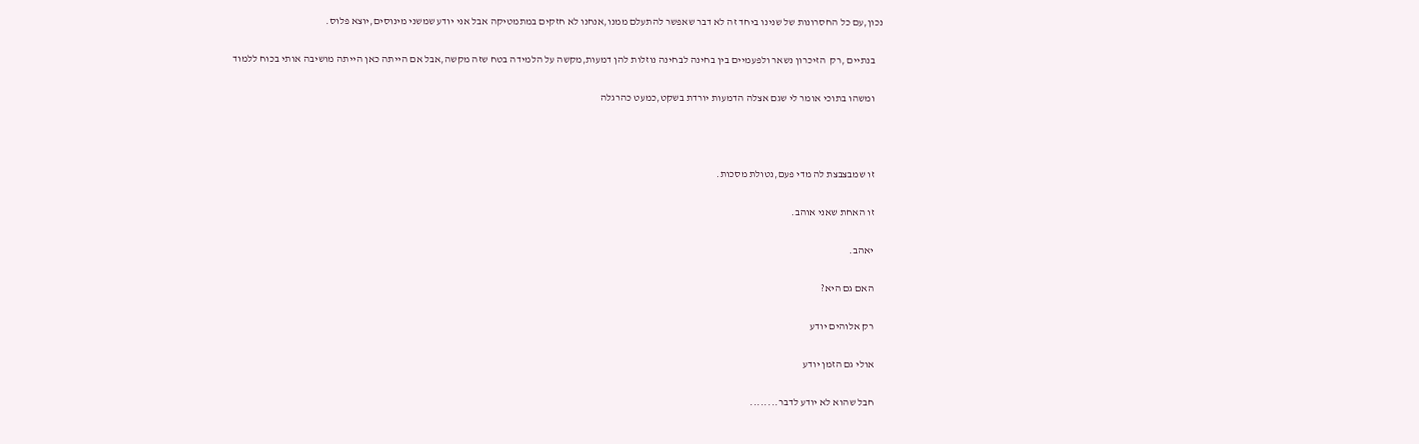נכון,עם כל החסרונות של שנינו ביחד זה לא דבר שאפשר להתעלם ממנו,אנחנו לא חזקים במתמטיקה אבל אני יודע שמשני מינוסים,יוצא פלוס.

    בנתיים ,רק  הזיכרון נשאר ולפעמיים בין בחינה לבחינה נוזלות להן דמעות,מקשה על הלמידה בטח שזה מקשה,אבל אם הייתה כאן הייתה מושיבה אותי בכוח ללמוד

    ומשהו בתוכי אומר לי שגם אצלה הדמעות יורדת בשקט,כמעט כהרגלה



    זו שמבצבצת לה מדי פעם,נטולת מסכות.

    זו האחת שאני אוהב.

    יאהב.

    האם גם היא?

    רק אלוהים יודע

    אולי גם הזמן יודע

    חבל שהוא לא יודע לדבר........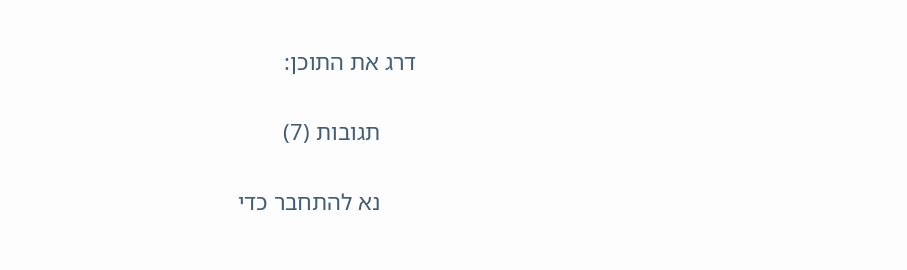דרג את התוכן:

      תגובות (7)

      נא להתחבר כדי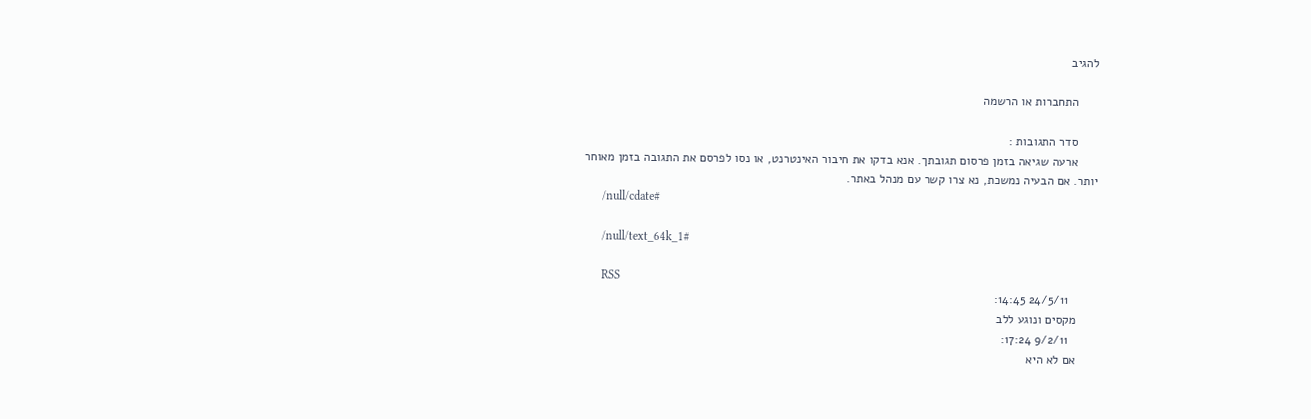להגיב

      התחברות או הרשמה

      סדר התגובות :
      ארעה שגיאה בזמן פרסום תגובתך. אנא בדקו את חיבור האינטרנט, או נסו לפרסם את התגובה בזמן מאוחר יותר. אם הבעיה נמשכת, נא צרו קשר עם מנהל באתר.
      /null/cdate#

      /null/text_64k_1#

      RSS
        24/5/11 14:45:
      מקסים ונוגע ללב
        9/2/11 17:24:
      אם לא היא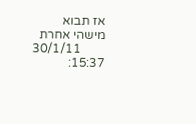אז תבוא מישהי אחרת
        30/1/11 15:37: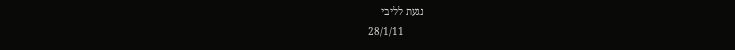נגעת לליבי
        28/1/11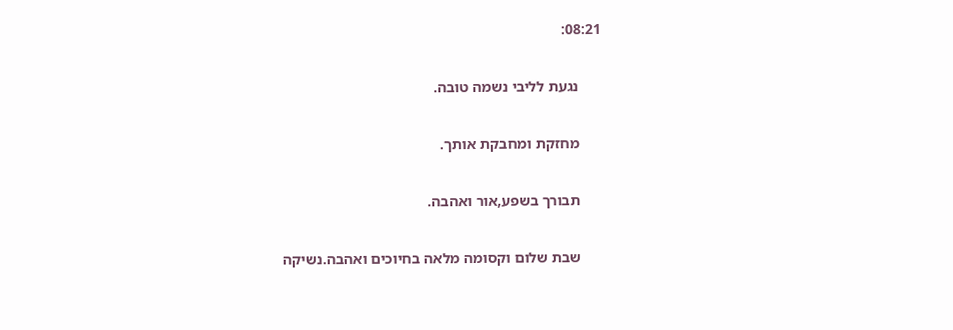08:21:

      נגעת לליבי נשמה טובה.

      מחזקת ומחבקת אותך.

      תבורך בשפע,אור ואהבה.

      שבת שלום וקסומה מלאה בחיוכים ואהבה.נשיקה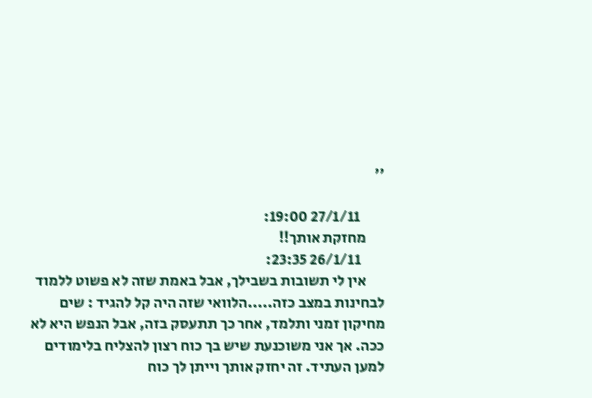''

        27/1/11 19:00:
      מחזקת אותך!!
        26/1/11 23:35:
      אין לי תשובות בשבילך, אבל באמת שזה לא פשוט ללמוד לבחינות במצב כזה.....הלוואי שזה היה קל להגיד : שים מחיקון זמני ותלמד, אחר כך תתעסק בזה, אבל הנפש היא לא ככה. אך אני משוכנעת שיש בך כוח רצון להצליח בלימודים למען העתיד. זה יחזק אותך וייתן לך כוח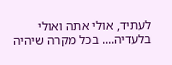לעתיד, אולי אתה ואולי בלעדיה.... בכל מקרה שיהיה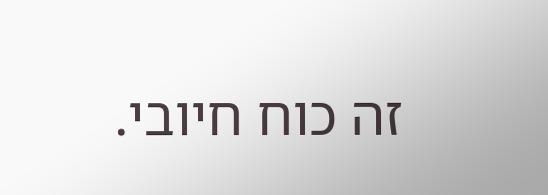זה כוח חיובי.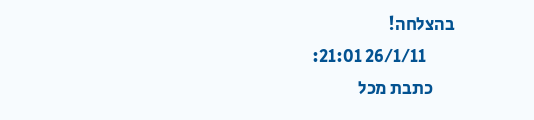בהצלחה!
        26/1/11 21:01:
      כתבת מכל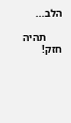הלב...

      תהיה חזק!